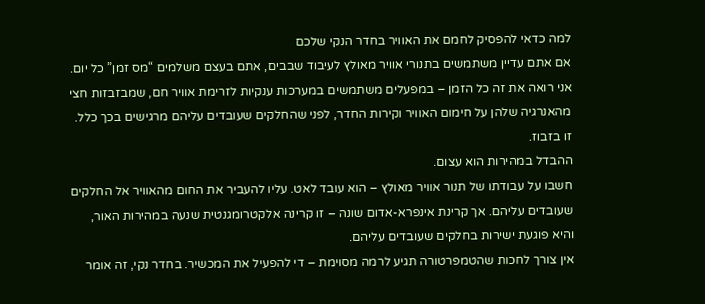למה כדאי להפסיק לחמם את האוויר בחדר הנקי שלכם
אם אתם עדיין משתמשים בתנורי אוויר מאולץ לעיבוד שבבים, אתם בעצם משלמים “מס זמן” כל יום. אני רואה את זה כל הזמן – במפעלים משתמשים במערכות ענקיות לזרימת אוויר חם, שמבזבזות חצי מהאנרגיה שלהן על חימום האוויר וקירות החדר, לפני שהחלקים שעובדים עליהם מרגישים בכך כלל.
זו בזבוז.
ההבדל במהירות הוא עצום.
חשבו על עבודתו של תנור אוויר מאולץ – הוא עובד לאט. עליו להעביר את החום מהאוויר אל החלקים שעובדים עליהם. אך קרינת אינפרא-אדום שונה – זו קרינה אלקטרומגנטית שנעה במהירות האור, והיא פוגעת ישירות בחלקים שעובדים עליהם.
אין צורך לחכות שהטמפרטורה תגיע לרמה מסוימת – די להפעיל את המכשיר. בחדר נקי, זה אומר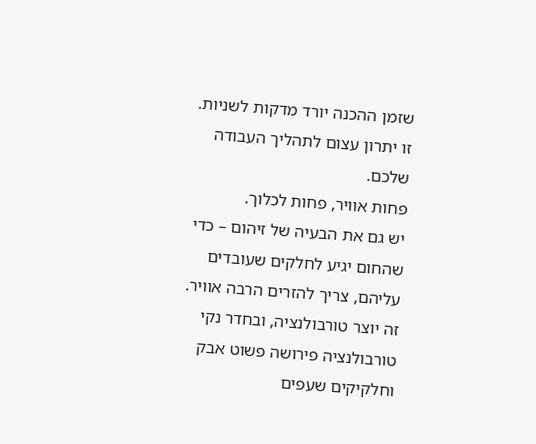שזמן ההכנה יורד מדקות לשניות. זו יתרון עצום לתהליך העבודה שלכם.
פחות אוויר, פחות לכלוך.
יש גם את הבעיה של זיהום – כדי שהחום יגיע לחלקים שעובדים עליהם, צריך להזרים הרבה אוויר. זה יוצר טורבולנציה, ובחדר נקי טורבולנציה פירושה פשוט אבק וחלקיקים שעפים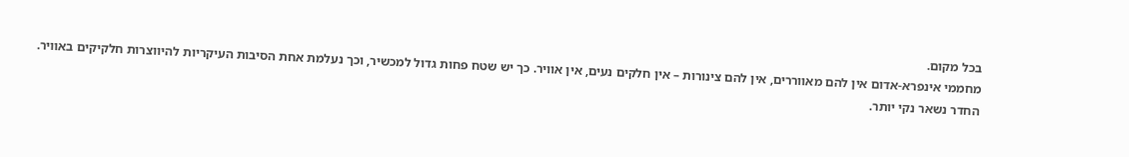בכל מקום.
מחממי אינפרא-אדום אין להם מאווררים, אין להם צינורות – אין חלקים נעים, אין אוויר. כך יש שטח פחות גדול למכשיר, וכך נעלמת אחת הסיבות העיקריות להיווצרות חלקיקים באוויר. החדר נשאר נקי יותר.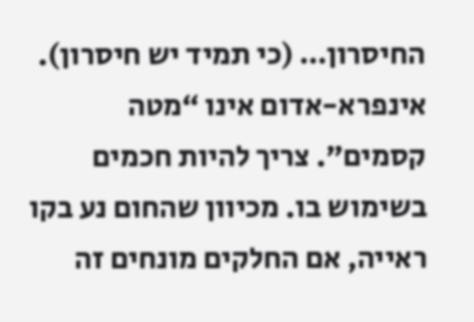החיסרון… (כי תמיד יש חיסרון).
אינפרא-אדום אינו “מטה קסמים”. צריך להיות חכמים בשימוש בו. מכיוון שהחום נע בקו ראייה, אם החלקים מונחים זה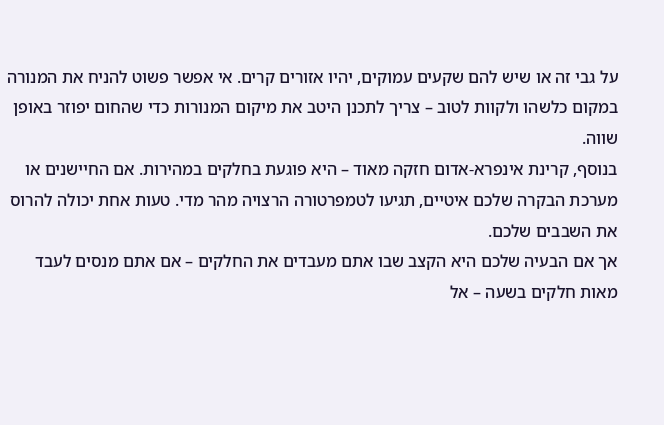על גבי זה או שיש להם שקעים עמוקים, יהיו אזורים קרים. אי אפשר פשוט להניח את המנורה במקום כלשהו ולקוות לטוב – צריך לתכנן היטב את מיקום המנורות כדי שהחום יפוזר באופן שווה.
בנוסף, קרינת אינפרא-אדום חזקה מאוד – היא פוגעת בחלקים במהירות. אם החיישנים או מערכת הבקרה שלכם איטיים, תגיעו לטמפרטורה הרצויה מהר מדי. טעות אחת יכולה להרוס את השבבים שלכם.
אך אם הבעיה שלכם היא הקצב שבו אתם מעבדים את החלקים – אם אתם מנסים לעבד מאות חלקים בשעה – אל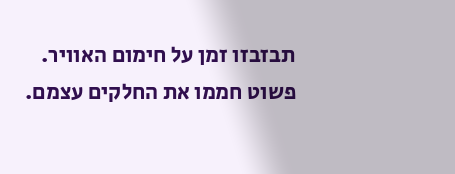תבזבזו זמן על חימום האוויר. פשוט חממו את החלקים עצמם.